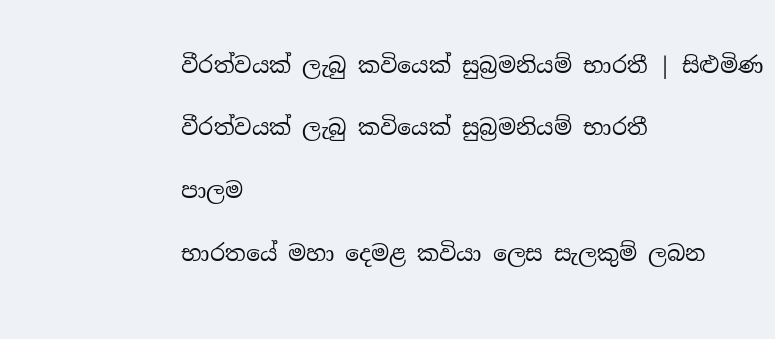වීරත්වයක් ලැබු කවියෙක් සුබ්‍රමනියම් භාරතී | සිළුමිණ

වීරත්වයක් ලැබු කවියෙක් සුබ්‍රමනියම් භාරතී

පාලම

භාරතයේ මහා දෙමළ කවියා ලෙස සැලකුම් ලබන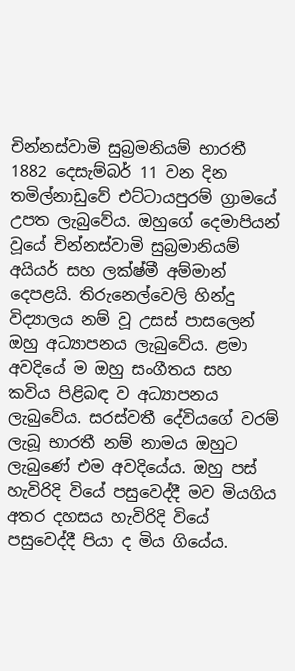චින්නස්වාමි සුබ්‍රමනියම් භාරතී 1882 දෙසැම්බර් 11 වන දින තමිල්නාඩුවේ එට්ටායපුරම් ග්‍රාමයේ උපත ලැබුවේය. ඔහුගේ දෙමාපියන් වූයේ චින්නස්වාමි සුබ්‍රමානියම් අයියර් සහ ලක්ෂ්මී අම්මාන් දෙපළයි. තිරුනෙල්වෙලි හින්දු විද්‍යාලය නම් වූ උසස් පාසලෙන් ඔහු අධ්‍යාපනය ලැබුවේය. ළමා අවදියේ ම ඔහු සංගීතය සහ කවිය පිළිබඳ ව අධ්‍යාපනය ලැබුවේය. සරස්වතී දේවියගේ වරම් ලැබූ භාරතී නම් නාමය ඔහුට ලැබුණේ එම අවදියේය. ඔහු පස් හැවිරිදි වියේ පසුවෙද්දී මව මියගිය අතර දහසය හැවිරිදි වියේ පසුවෙද්දී පියා ද මිය ගියේය.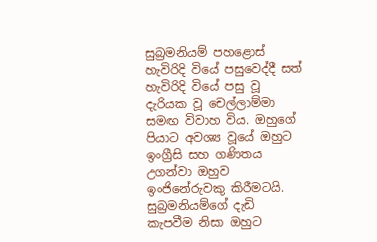සුබ්‍රමනියම් පහළොස් හැවිරිදි වියේ පසුවෙද්දී සත් හැවිරිදි වියේ පසු වූ දැරියක වූ චෙල්ලාම්මා සමඟ විවාහ විය. ඔහුගේ පියාට අවශ්‍ය වූයේ ඔහුට ඉංග්‍රීසි සහ ගණිතය උගන්වා ඔහුව ඉංජිනේරුවකු කිරීමටයි. සුබ්‍රමනියම්ගේ දැඩි කැපවීම නිසා ඔහුට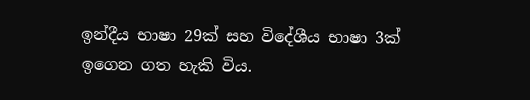ඉන්දීය භාෂා 29ක් සහ විදේශීය භාෂා 3ක් ඉගෙන ගත හැකි විය.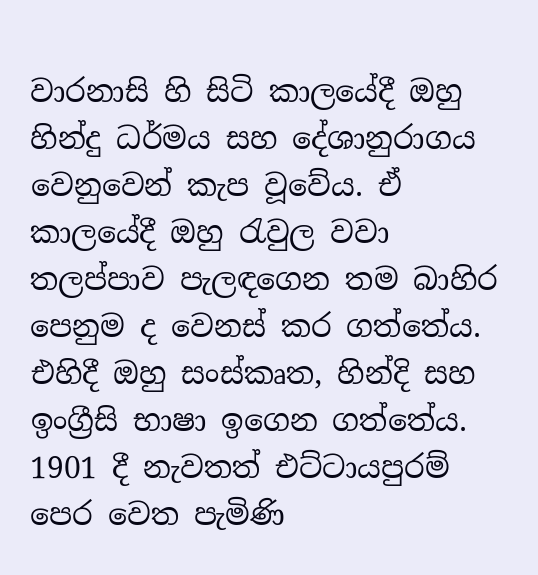වාරනාසි හි සිටි කාලයේදී ඔහු හින්දු ධර්මය සහ දේශානුරාගය වෙනුවෙන් කැප වූවේය. ඒ කාලයේදී ඔහු රැවුල වවා තලප්පාව පැලඳගෙන තම බාහිර පෙනුම ද වෙනස් කර ගත්තේය. එහිදී ඔහු සංස්කෘත, හින්දි සහ ඉංග්‍රීසි භාෂා ඉගෙන ගත්තේය. 1901 දී නැවතත් එට්ටායපුරම් පෙර වෙත පැමිණි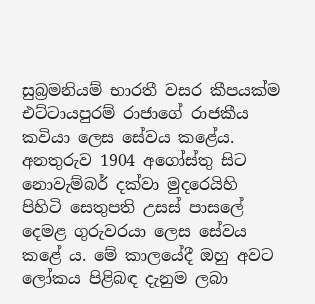සුබ්‍රමනියම් භාරතී වසර කීපයක්ම එට්ටායපුරම් රාජාගේ රාජකීය කවියා ලෙස සේවය කළේය. අනතුරුව 1904 අගෝස්තු සිට නොවැම්බර් දක්වා මුදරෙයිහි පිහිටි සෙතුපති උසස් පාසලේ දෙමළ ගුරුවරයා ලෙස සේවය කළේ ය. මේ කාලයේදී ඔහු අවට ලෝකය පිළිබඳ දැනුම ලබා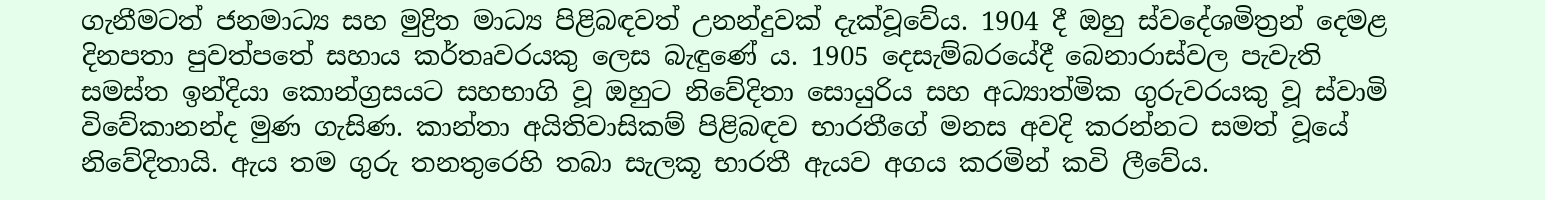ගැනීමටත් ජනමාධ්‍ය සහ මුද්‍රිත මාධ්‍ය පිළිබඳවත් උනන්දුවක් දැක්වූවේය. 1904 දී ඔහු ස්වදේශමිත්‍රන් දෙමළ දිනපතා පුවත්පතේ සහාය කර්තෘවරයකු ලෙස බැඳුණේ ය. 1905 දෙසැම්බරයේදී බෙනාරාස්වල පැවැති සමස්ත ඉන්දියා කොන්ග්‍රසයට සහභාගි වූ ඔහුට නිවේදිතා සොයුරිය සහ අධ්‍යාත්මික ගුරුවරයකු වූ ස්වාමි විවේකානන්ද මුණ ගැසිණ. කාන්තා අයිතිවාසිකම් පිළිබඳව භාරතීගේ මනස අවදි කරන්නට සමත් වූයේ නිවේදිතායි. ඇය තම ගුරු තනතුරෙහි තබා සැලකූ භාරතී ඇයව අගය කරමින් කවි ලීවේය.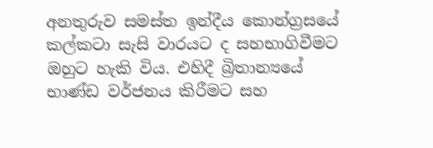අනතුරුව සමස්ත ඉන්දීය කොන්ග්‍රසයේ කල්කටා සැසි වාරයට ද සහභාගිවීමට ඔහුට හැකි විය. එහිදී බ්‍රිතාන්‍යයේ භාණ්ඩ වර්ජනය කිරීමට සහ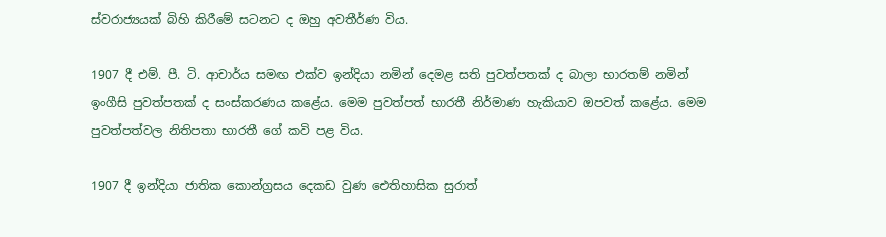ස්වරාජ්‍යයක් බිහි කිරීමේ සටනට ද ඔහු අවතීර්ණ විය.

1907 දී එම්. පී. ටි. ආචාර්ය සමඟ එක්ව ඉන්දියා නමින් දෙමළ සති පුවත්පතක් ද බාලා භාරතම් නමින් ඉංගීසි පුවත්පතක් ද සංස්කරණය කළේය. මෙම පුවත්පත් භාරතී නිර්මාණ හැකියාව ඔපවත් කළේය. මෙම පුවත්පත්වල නිතිපතා භාරතී ගේ කවි පළ විය.

1907 දී ඉන්දියා ජාතික කොන්ග්‍රසය දෙකඩ වුණ ඓතිහාසික සුරාත්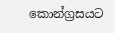කොන්ග්‍රසයට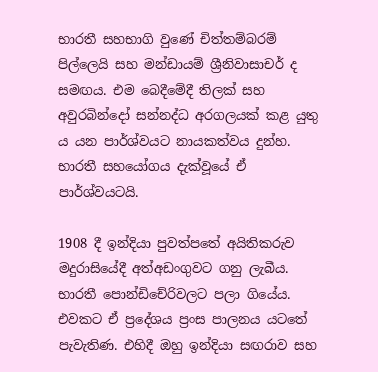භාරතී සහභාගි වුණේ චිත්තම්බරම් පිල්ලෙයි සහ මන්ඩායම් ශ්‍රීනිවාසාචර් ද සමඟය. එම බෙදීමේදී තිලක් සහ අවුරබින්දෝ සන්නද්ධ අරගලයක් කළ යුතු ය යන පාර්ශ්වයට නායකත්වය දුන්හ. භාරතී සහයෝගය දැක්වූයේ ඒ පාර්ශ්වයටයි.

1908 දී ඉන්දියා පුවත්පතේ අයිතිකරුව මදුරාසියේදී අත්අඩංගුවට ගනු ලැබීය. භාරතී පොන්ඩිචේරිවලට පලා ගියේය. එවකට ඒ ප්‍රදේශය ප්‍රංස පාලනය යටතේ පැවැතිණ. එහිදී ඔහු ඉන්දියා සඟරාව සහ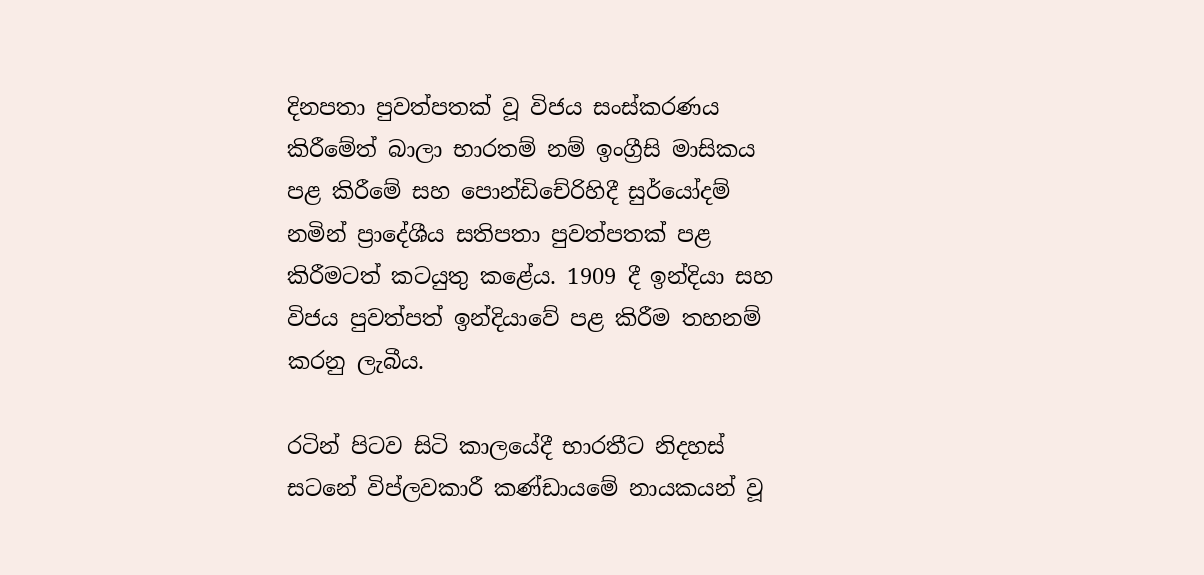දිනපතා පුවත්පතක් වූ විජය සංස්කරණය කිරීමේත් බාලා භාරතම් නම් ඉංග්‍රීසි මාසිකය පළ කිරීමේ සහ පොන්ඩිචේරිහිදී සුර්යෝදම් නමින් ප්‍රාදේශීය සතිපතා පුවත්පතක් පළ කිරීමටත් කටයුතු කළේය. 1909 දී ඉන්දියා සහ විජය පුවත්පත් ඉන්දියාවේ පළ කිරීම තහනම් කරනු ලැබීය.

රටින් පිටව සිටි කාලයේදී භාරතීට නිදහස් සටනේ විප්ලවකාරී කණ්ඩායමේ නායකයන් වූ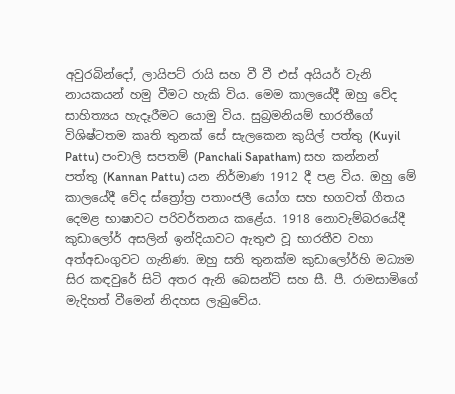අවුරබින්දෝ, ලායිපට් රායි සහ වී වී එස් අයියර් වැනි නායකයන් හමු වීමට හැකි විය. මෙම කාලයේදී ඔහු වේද සාහිත්‍යය හැදෑරීමට යොමු විය. සුබ්‍රමනියම් භාරතීගේ විශිෂ්ටතම කෘති තුනක් සේ සැලකෙන කුයිල් පත්තු (Kuyil Pattu) පංචාලි සපතම් (Panchali Sapatham) සහ කන්නන් පත්තු (Kannan Pattu) යන නිර්මාණ 1912 දී පළ විය. ඔහු මේ කාලයේදී වේද ස්ත්‍රෝත්‍ර පතාංජලී යෝග සහ භගවත් ගීතය දෙමළ භාෂාවට පරිවර්තනය කළේය. 1918 නොවැම්බරයේදී කුඩාලෝර් අසලින් ඉන්දියාවට ඇතුළු වූ භාරතීව වහා අත්අඩංගුවට ගැනිණ. ඔහු සති තුනක්ම කුඩාලෝර්හි මධ්‍යම සිර කඳවුරේ සිටි අතර ඇනි බෙසන්ට් සහ සී. පී. රාමසාමිගේ මැදිහත් වීමෙන් නිදහස ලැබුවේය.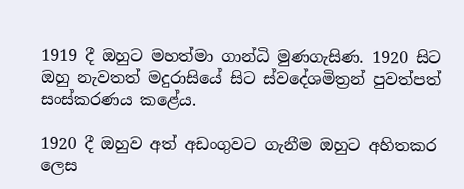1919 දී ඔහුට මහත්මා ගාන්ධි මුණගැසිණ. 1920 සිට ඔහු නැවතත් මදුරාසියේ සිට ස්වදේශමිත්‍රන් පුවත්පත් සංස්කරණය කළේය.

1920 දී ඔහුව අත් අඩංගුවට ගැනීම ඔහුට අහිතකර ලෙස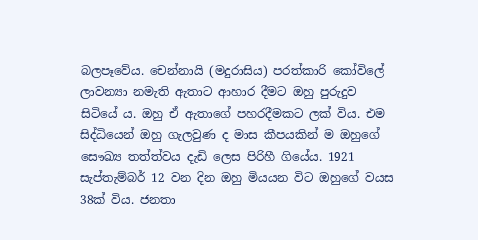බලපෑවේය. චෙන්නායි (මදුරාසිය) පරත්කාරි කෝවිලේ ලාවන්‍යා නමැති ඇතාට ආහාර දීමට ඔහු පුරුදුව සිටියේ ය. ඔහු ඒ ඇතාගේ පහරදීමකට ලක් විය. එම සිද්ධියෙන් ඔහු ගැලවුණ ද මාස කීපයකින් ම ඔහුගේ සෞඛ්‍ය තත්ත්වය දැඩි ලෙස පිරිහී ගියේය. 1921 සැප්තැම්බර් 12 වන දින ඔහු මියයන විට ඔහුගේ වයස 38ක් විය. ජනතා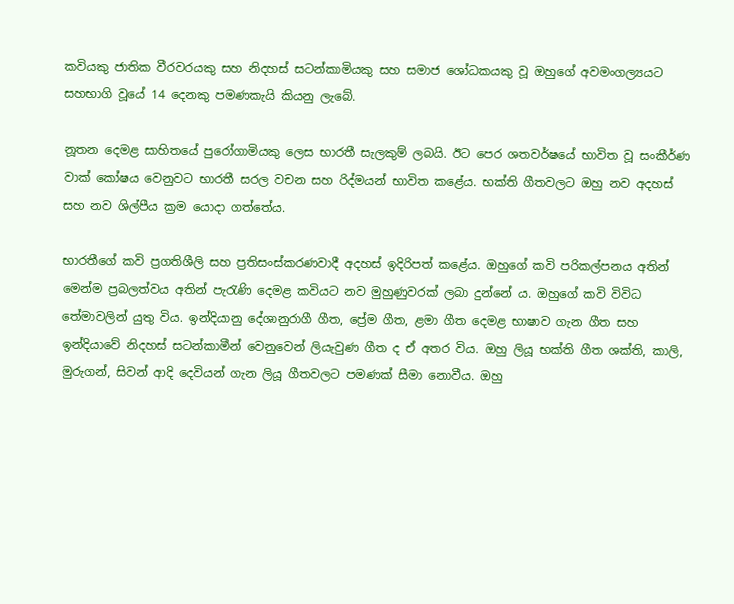කවියකු ජාතික වීරවරයකු සහ නිදහස් සටන්කාමියකු සහ සමාජ ශෝධකයකු වූ ඔහුගේ අවමංගල්‍යයට සහභාගි වූයේ 14 දෙනකු පමණකැයි කියනු ලැබේ.

නූතන දෙමළ සාහිතයේ පුරෝගාමියකු ලෙස භාරතී සැලකුම් ලබයි. ඊට පෙර ශතවර්ෂයේ භාවිත වූ සංකීර්ණ වාක් කෝෂය වෙනුවට භාරතී සරල වචන සහ රිද්මයන් භාවිත කළේය. භක්ති ගීතවලට ඔහු නව අදහස් සහ නව ශිල්පීය ක්‍රම යොදා ගත්තේය.

භාරතීගේ කවි ප්‍රගතිශීලි සහ ප්‍රතිසංස්කරණවාදී අදහස් ඉදිරිපත් කළේය. ඔහුගේ කවි පරිකල්පනය අතින් මෙන්ම ප්‍රබලත්වය අතින් පැරැණි දෙමළ කවියට නව මුහුණුවරක් ලබා දුන්නේ ය. ඔහුගේ කවි විවිධ තේමාවලින් යුතු විය. ඉන්දියානු දේශානුරාගී ගීත, ප්‍රේම ගීත, ළමා ගීත දෙමළ භාෂාව ගැන ගීත සහ ඉන්දියාවේ නිදහස් සටන්කාමීන් වෙනුවෙන් ලියැවුණ ගීත ද ඒ අතර විය. ඔහු ලියූ භක්ති ගීත ශක්ති, කාලි, මුරුගන්, සිවන් ආදි දෙවියන් ගැන ලියූ ගීතවලට පමණක් සීමා නොවීය. ඔහු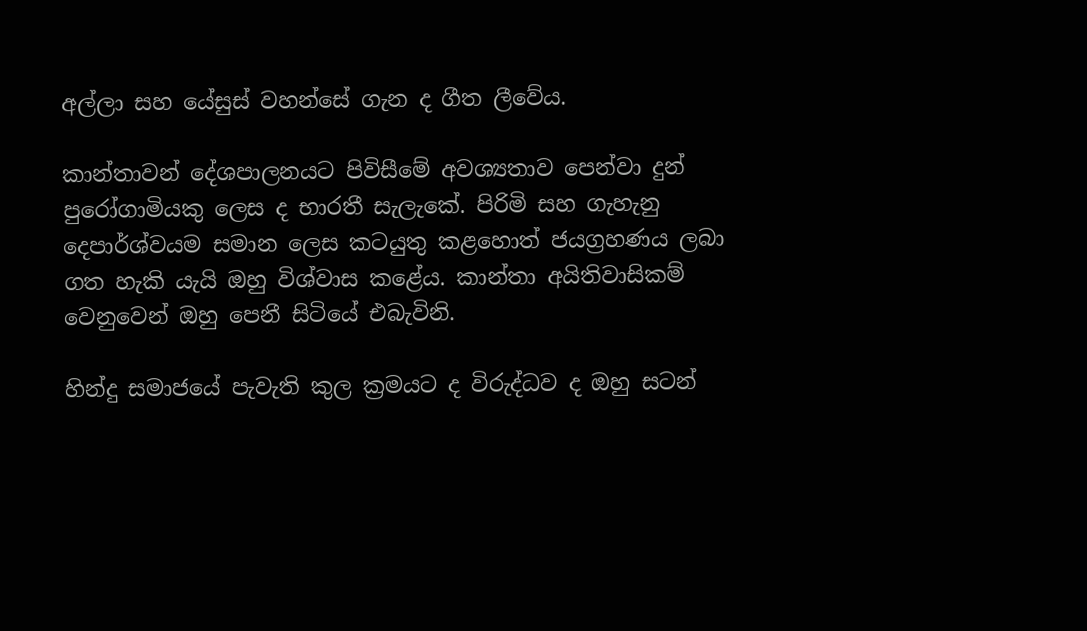අල්ලා සහ යේසුස් වහන්සේ ගැන ද ගීත ලීවේය.

කාන්තාවන් දේශපාලනයට පිවිසීමේ අවශ්‍යතාව පෙන්වා දුන් පුරෝගාමියකු ලෙස ද භාරතී සැලැකේ. පිරිමි සහ ගැහැනු දෙපාර්ශ්වයම සමාන ලෙස කටයුතු කළහොත් ජයග්‍රහණය ලබා ගත හැකි යැයි ඔහු විශ්වාස කළේය. කාන්තා අයිතිවාසිකම් වෙනුවෙන් ඔහු පෙනී සිටියේ එබැවිනි.

හින්දු සමාජයේ පැවැති කුල ක්‍රමයට ද විරුද්ධව ද ඔහු සටන්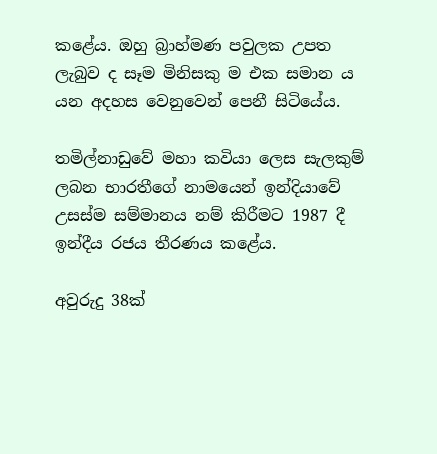කළේය. ඔහු බ්‍රාහ්මණ පවුලක උපත ලැබුව ද සෑම මිනිසකු ම එක සමාන ය යන අදහස වෙනුවෙන් පෙනී සිටියේය.

තමිල්නාඩුවේ මහා කවියා ලෙස සැලකුම් ලබන භාරතීගේ නාමයෙන් ඉන්දියාවේ උසස්ම සම්මානය නම් කිරීමට 1987 දී ඉන්දීය රජය තීරණය කළේය.

අවුරුදු 38ක්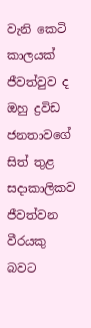වැනි කෙටි කාලයක් ජීවත්වුව ද ඔහු ද්‍රවිඩ ජනතාවගේ සිත් තුළ සදාකාලිකව ජීවත්වන වීරයකු බවට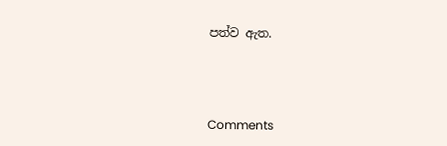පත්ව ඇත.



Comments